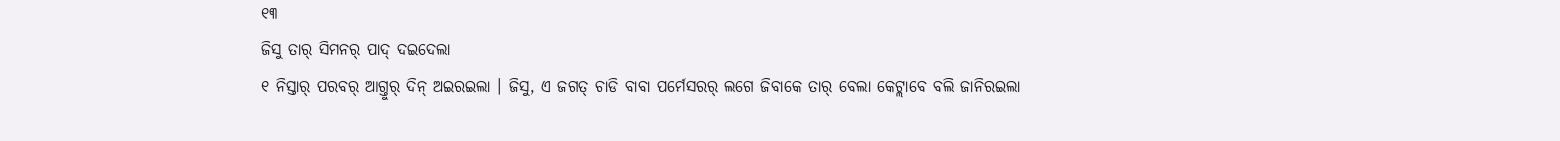୧୩
ଜିସୁ ତାର୍ ସିମନର୍ ପାଦ୍ ଦଇଦେଲା
୧ ନିସ୍ତାର୍ ପରବର୍ ଆଗ୍ତୁର୍ ଦିନ୍ ଅଇରଇଲା । ଜିସୁ, ଏ ଜଗତ୍ ଚାଡି ବାବା ପର୍ମେସରର୍ ଲଗେ ଜିବାକେ ତାର୍ ବେଲା କେଟ୍ଲାବେ ବଲି ଜାନିରଇଲା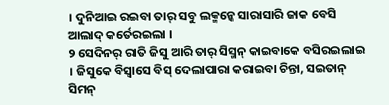। ଦୁନିଆଇ ରଇବା ତାର୍ ସବୁ ଲକ୍ମନ୍କେ ସାରାସାରି ଜାକ ବେସି ଆଲାଦ୍ କର୍ତେରଇଲା ।
୨ ସେଦିନର୍ ରାତି ଜିସୁ ଆରି ତାର୍ ସିସ୍ମନ୍ କାଇବାକେ ବସିରଇଲାଇ । ଜିସୁକେ ବିସ୍ବାସେ ବିସ୍ ଦେଲାପାରା କରାଇବା ଚିନ୍ତା, ସଇତାନ୍ ସିମନ୍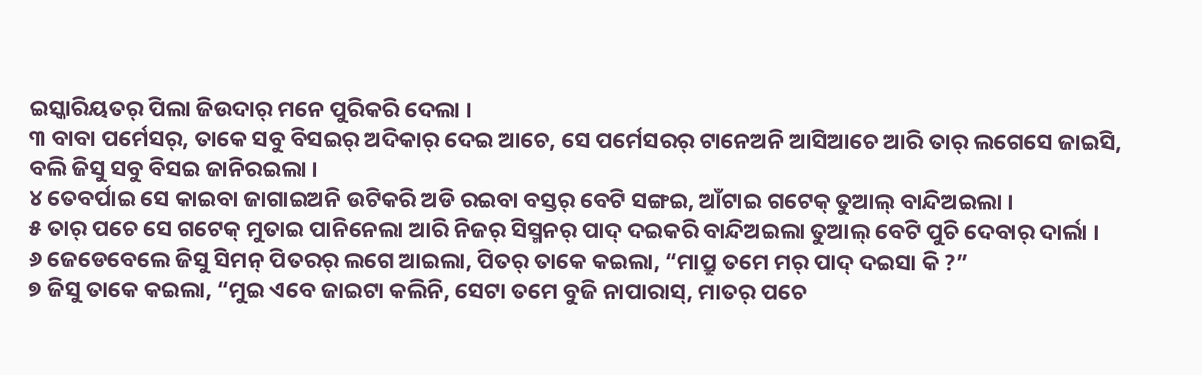ଇସ୍କାରିୟତର୍ ପିଲା ଜିଉଦାର୍ ମନେ ପୁରିକରି ଦେଲା ।
୩ ବାବା ପର୍ମେସର୍, ତାକେ ସବୁ ବିସଇର୍ ଅଦିକାର୍ ଦେଇ ଆଚେ, ସେ ପର୍ମେସରର୍ ଟାନେଅନି ଆସିଆଚେ ଆରି ତାର୍ ଲଗେସେ ଜାଇସି, ବଲି ଜିସୁ ସବୁ ବିସଇ ଜାନିରଇଲା ।
୪ ତେବର୍ପାଇ ସେ କାଇବା ଜାଗାଇଅନି ଉଟିକରି ଅଡି ରଇବା ବସ୍ତର୍ ବେଟି ସଙ୍ଗଇ, ଆଁଟାଇ ଗଟେକ୍ ତୁଆଲ୍ ବାନ୍ଦିଅଇଲା ।
୫ ତାର୍ ପଚେ ସେ ଗଟେକ୍ ମୁତାଇ ପାନିନେଲା ଆରି ନିଜର୍ ସିସ୍ମନର୍ ପାଦ୍ ଦଇକରି ବାନ୍ଦିଅଇଲା ତୁଆଲ୍ ବେଟି ପୁଚି ଦେବାର୍ ଦାର୍ଲା ।
୬ ଜେଡେବେଲେ ଜିସୁ ସିମନ୍ ପିତରର୍ ଲଗେ ଆଇଲା, ପିତର୍ ତାକେ କଇଲା, “ମାପ୍ରୁ ତମେ ମର୍ ପାଦ୍ ଦଇସା କି ?”
୭ ଜିସୁ ତାକେ କଇଲା, “ମୁଇ ଏବେ ଜାଇଟା କଲିନି, ସେଟା ତମେ ବୁଜି ନାପାରାସ୍, ମାତର୍ ପଚେ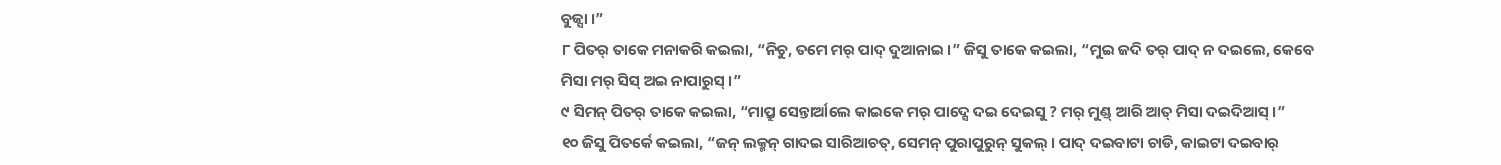ବୁଜ୍ସା ।”
୮ ପିତର୍ ତାକେ ମନାକରି କଇଲା, “ନିଚୁ, ତମେ ମର୍ ପାଦ୍ ଦୁଆନାଇ ।” ଜିସୁ ତାକେ କଇଲା, “ମୁଇ ଜଦି ତର୍ ପାଦ୍ ନ ଦଇଲେ, କେବେ ମିସା ମର୍ ସିସ୍ ଅଇ ନାପାରୁସ୍ ।”
୯ ସିମନ୍ ପିତର୍ ତାକେ କଇଲା, “ମାପ୍ରୁ ସେନ୍ତାର୍ଆଲେ କାଇକେ ମର୍ ପାଦ୍ସେ ଦଇ ଦେଇସୁ ? ମର୍ ମୁଣ୍ଡ୍ ଆରି ଆତ୍ ମିସା ଦଇଦିଆସ୍ ।”
୧୦ ଜିସୁ ପିତର୍କେ କଇଲା, “ଜନ୍ ଲକ୍ମନ୍ ଗାଦଇ ସାରିଆଚତ୍, ସେମନ୍ ପୁରାପୁରୁନ୍ ସୁକଲ୍ । ପାଦ୍ ଦଇବାଟା ଚାଡି, କାଇଟା ଦଇବାର୍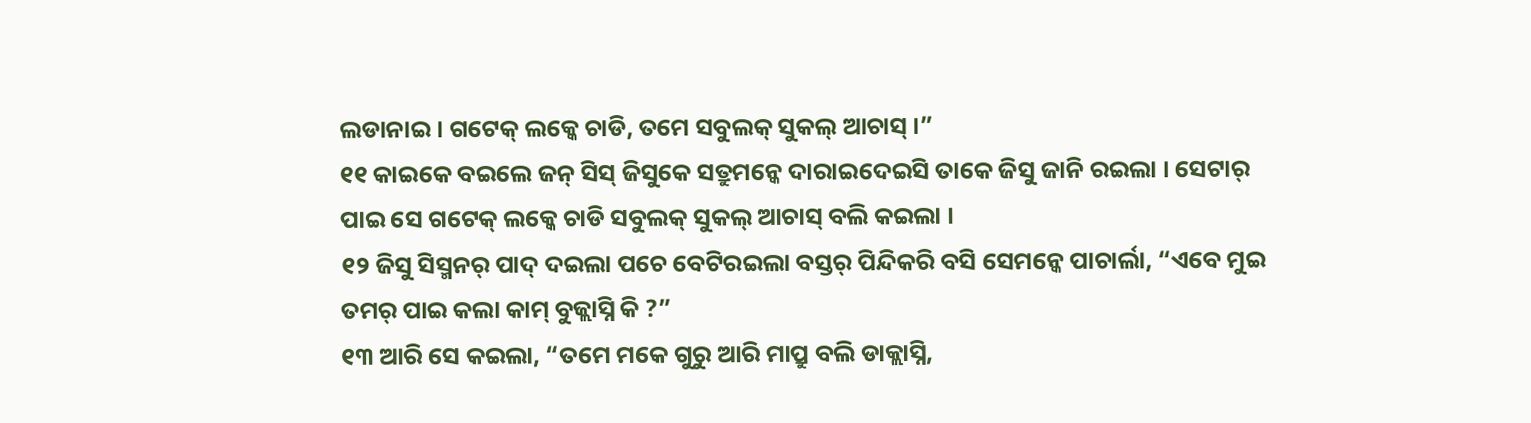ଲଡାନାଇ । ଗଟେକ୍ ଲକ୍କେ ଚାଡି, ତମେ ସବୁଲକ୍ ସୁକଲ୍ ଆଚାସ୍ ।”
୧୧ କାଇକେ ବଇଲେ ଜନ୍ ସିସ୍ ଜିସୁକେ ସତ୍ରୁମନ୍କେ ଦାରାଇଦେଇସି ତାକେ ଜିସୁ ଜାନି ରଇଲା । ସେଟାର୍ ପାଇ ସେ ଗଟେକ୍ ଲକ୍କେ ଚାଡି ସବୁଲକ୍ ସୁକଲ୍ ଆଚାସ୍ ବଲି କଇଲା ।
୧୨ ଜିସୁ ସିସ୍ମନର୍ ପାଦ୍ ଦଇଲା ପଚେ ବେଟିରଇଲା ବସ୍ତର୍ ପିନ୍ଦିକରି ବସି ସେମନ୍କେ ପାଚାର୍ଲା, “ଏବେ ମୁଇ ତମର୍ ପାଇ କଲା କାମ୍ ବୁଜ୍ଲାସ୍ନି କି ?”
୧୩ ଆରି ସେ କଇଲା, “ତମେ ମକେ ଗୁରୁ ଆରି ମାପ୍ରୁ ବଲି ଡାକ୍ଲାସ୍ନି,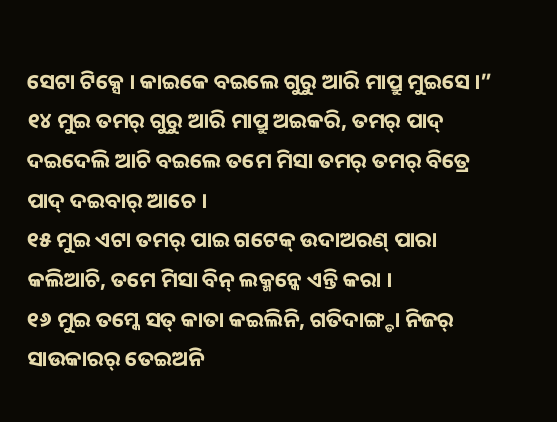ସେଟା ଟିକ୍ସେ । କାଇକେ ବଇଲେ ଗୁରୁ ଆରି ମାପ୍ରୁ ମୁଇସେ ।”
୧୪ ମୁଇ ତମର୍ ଗୁରୁ ଆରି ମାପ୍ରୁ ଅଇକରି, ତମର୍ ପାଦ୍ ଦଇଦେଲି ଆଚି ବଇଲେ ତମେ ମିସା ତମର୍ ତମର୍ ବିତ୍ରେ ପାଦ୍ ଦଇବାର୍ ଆଚେ ।
୧୫ ମୁଇ ଏଟା ତମର୍ ପାଇ ଗଟେକ୍ ଉଦାଅରଣ୍ ପାରା କଲିଆଚି, ତମେ ମିସା ବିନ୍ ଲକ୍ମନ୍କେ ଏନ୍ତି କରା ।
୧୬ ମୁଇ ତମ୍କେ ସତ୍ କାତା କଇଲିନି, ଗତିଦାଙ୍ଗ୍ଡା ନିଜର୍ ସାଉକାରର୍ ତେଇଅନି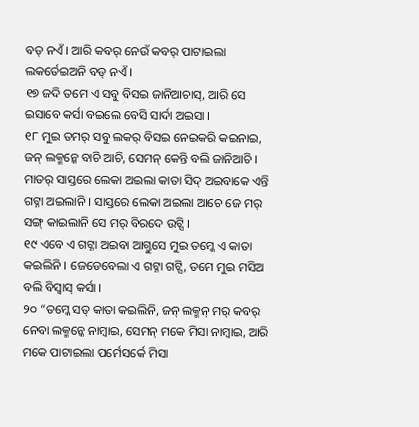ବଡ୍ ନଏଁ । ଆରି କବର୍ ନେଉଁ କବର୍ ପାଟାଇଲା ଲକର୍ତେଇଅନି ବଡ୍ ନଏଁ ।
୧୭ ଜଦି ତମେ ଏ ସବୁ ବିସଇ ଜାନିଆଚାସ୍, ଆରି ସେ ଇସାବେ କର୍ସା ବଇଲେ ବେସି ସାର୍ଦା ଅଇସା ।
୧୮ ମୁଇ ତମର୍ ସବୁ ଲକର୍ ବିସଇ ନେଇକରି କଇନାଇ, ଜନ୍ ଲକ୍ମନ୍କେ ବାଚି ଆଚି, ସେମନ୍ କେନ୍ତି ବଲି ଜାନିଆଚି । ମାତର୍ ସାସ୍ତରେ ଲେକା ଅଇଲା କାତା ସିଦ୍ ଅଇବାକେ ଏନ୍ତି ଗଟ୍ନା ଅଇଲାନି । ସାସ୍ତରେ ଲେକା ଅଇଲା ଆଚେ ଜେ ମର୍ ସଙ୍ଗ୍ କାଇଲାନି ସେ ମର୍ ବିରଦେ ଉଟ୍ସି ।
୧୯ ଏବେ ଏ ଗଟ୍ନା ଅଇବା ଆଗ୍ତୁସେ ମୁଇ ତମ୍କେ ଏ କାତା କଇଲିନି । ଜେଡେବେଲା ଏ ଗଟ୍ନା ଗଟ୍ସି, ତମେ ମୁଇ ମସିଅ ବଲି ବିସ୍ବାସ୍ କର୍ସା ।
୨୦ “ତମ୍କେ ସତ୍ କାତା କଇଲିନି, ଜନ୍ ଲକ୍ମନ୍ ମର୍ କବର୍ ନେବା ଲକ୍ମନ୍କେ ନାମ୍ବାଇ, ସେମନ୍ ମକେ ମିସା ନାମ୍ବାଇ, ଆରି ମକେ ପାଟାଇଲା ପର୍ମେସର୍କେ ମିସା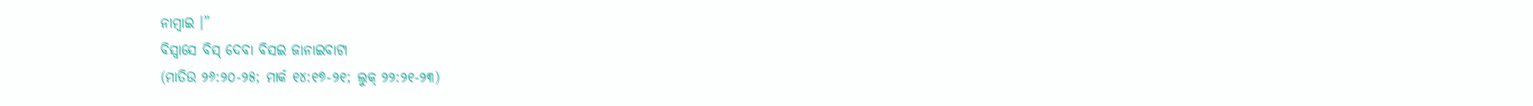ନାମ୍ବାଇ ।”
ବିସ୍ବାସେ ବିସ୍ ଦେବା ବିସଇ ଜାନାଇବାଟା
(ମାତିଉ ୨୬:୨୦-୨୫; ମାର୍କ ୧୪:୧୭-୨୧; ଲୁକ୍ ୨୨:୨୧-୨୩)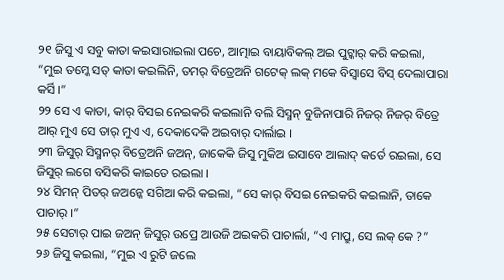୨୧ ଜିସୁ ଏ ସବୁ କାତା କଇସାରାଇଲା ପଚେ, ଆତ୍ମାଇ ବାୟାବିକଲ୍ ଅଇ ପୁଟ୍କାର୍ କରି କଇଲା, “ମୁଇ ତମ୍କେ ସତ୍ କାତା କଇଲିନି, ତମର୍ ବିତ୍ରେଅନି ଗଟେକ୍ ଲକ୍ ମକେ ବିସ୍ବାସେ ବିସ୍ ଦେଲାପାରା କର୍ସି ।”
୨୨ ସେ ଏ କାତା, କାର୍ ବିସଇ ନେଇକରି କଇଲାନି ବଲି ସିସ୍ମନ୍ ବୁଜିନାପାରି ନିଜର୍ ନିଜର୍ ବିତ୍ରେ ଆର୍ ମୁଏ ସେ ତାର୍ ମୁଏ ଏ, ଦେକାଦେକି ଅଇବାର୍ ଦାର୍ଲାଇ ।
୨୩ ଜିସୁର୍ ସିସ୍ମନର୍ ବିତ୍ରେଅନି ଜଅନ୍, ଜାକେକି ଜିସୁ ମୁକିଅ ଇସାବେ ଆଲାଦ୍ କର୍ତେ ରଇଲା, ସେ ଜିସୁର୍ ଲଗେ ବସିକରି କାଇତେ ରଇଲା ।
୨୪ ସିମନ୍ ପିତର୍ ଜଅନ୍କେ ସଗିଆ କରି କଇଲା, “ସେ କାର୍ ବିସଇ ନେଇକରି କଇଲାନି, ତାକେ ପାଚାର୍ ।”
୨୫ ସେଟାର୍ ପାଇ ଜଅନ୍ ଜିସୁର୍ ଉପ୍ରେ ଆଉଜି ଅଇକରି ପାଚାର୍ଲା, “ଏ ମାପ୍ରୁ, ସେ ଲକ୍ କେ ?”
୨୬ ଜିସୁ କଇଲା, “ମୁଇ ଏ ରୁଟି ଜଲେ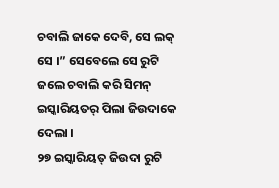ଚବାଲି ଜାକେ ଦେବି, ସେ ଲକ୍ ସେ ।” ସେବେଲେ ସେ ରୁଟି ଜଲେ ଚବାଲି କରି ସିମନ୍ ଇସ୍କାରିୟତର୍ ପିଲା ଜିଉଦାକେ ଦେଲା ।
୨୭ ଇସ୍କାରିୟତ୍ ଜିଉଦା ରୁଟି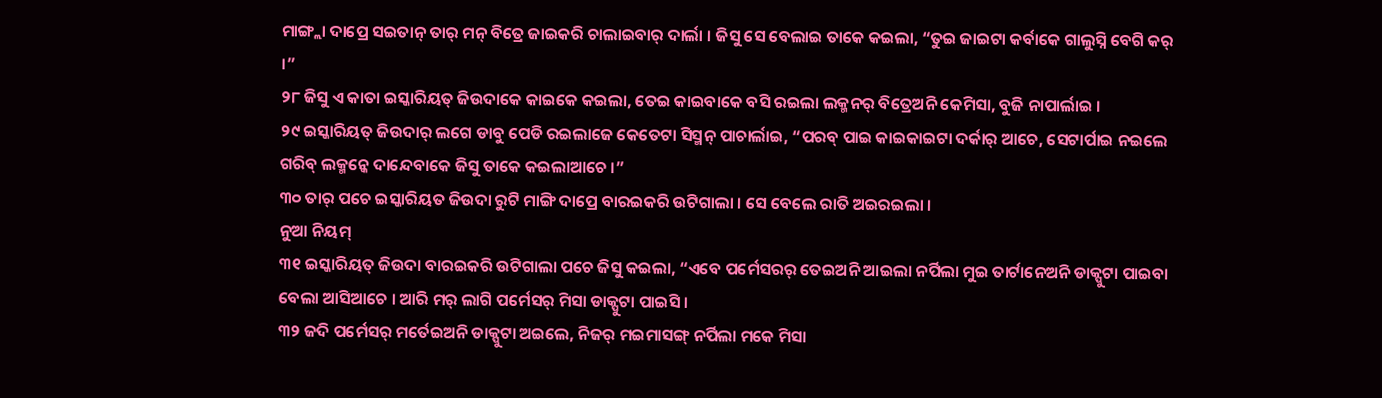ମାଙ୍ଗ୍ଲା ଦାପ୍ରେ ସଇତାନ୍ ତାର୍ ମନ୍ ବିତ୍ରେ ଜାଇକରି ଚାଲାଇବାର୍ ଦାର୍ଲା । ଜିସୁ ସେ ବେଲାଇ ତାକେ କଇଲା, “ତୁଇ ଜାଇଟା କର୍ବାକେ ଗାଲୁସ୍ନି ବେଗି କର୍ ।”
୨୮ ଜିସୁ ଏ କାତା ଇସ୍କାରିୟତ୍ ଜିଉଦାକେ କାଇକେ କଇଲା, ତେଇ କାଇବାକେ ବସି ରଇଲା ଲକ୍ମନର୍ ବିତ୍ରେଅନି କେମିସା, ବୁଜି ନାପାର୍ଲାଇ ।
୨୯ ଇସ୍କାରିୟତ୍ ଜିଉଦାର୍ ଲଗେ ଡାବୁ ପେଡି ରଇଲାଜେ କେତେଟା ସିସ୍ମନ୍ ପାଚାର୍ଲାଇ, “ପରବ୍ ପାଇ କାଇକାଇଟା ଦର୍କାର୍ ଆଚେ, ସେଟାର୍ପାଇ ନଇଲେ ଗରିବ୍ ଲକ୍ମନ୍କେ ଦାନ୍ଦେବାକେ ଜିସୁ ତାକେ କଇଲାଆଚେ ।”
୩୦ ତାର୍ ପଚେ ଇସ୍କାରିୟତ ଜିଉଦା ରୁଟି ମାଙ୍ଗି ଦାପ୍ରେ ବାରଇକରି ଉଟିଗାଲା । ସେ ବେଲେ ରାତି ଅଇରଇଲା ।
ନୁଆ ନିୟମ୍
୩୧ ଇସ୍କାରିୟତ୍ ଜିଉଦା ବାରଇକରି ଉଟିଗାଲା ପଚେ ଜିସୁ କଇଲା, “ଏବେ ପର୍ମେସରର୍ ତେଇଅନି ଆଇଲା ନର୍ପିଲା ମୁଇ ତାର୍ଟାନେଅନି ଡାକ୍ପୁଟା ପାଇବା ବେଲା ଆସିଆଚେ । ଆରି ମର୍ ଲାଗି ପର୍ମେସର୍ ମିସା ଡାକ୍ପୁଟା ପାଇସି ।
୩୨ ଜଦି ପର୍ମେସର୍ ମର୍ତେଇଅନି ଡାକ୍ପୁଟା ଅଇଲେ, ନିଜର୍ ମଇମାସଙ୍ଗ୍ ନର୍ପିଲା ମକେ ମିସା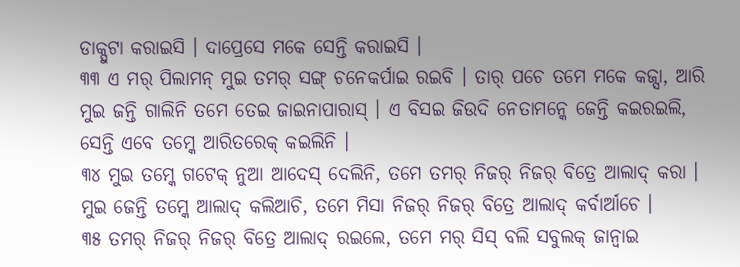ଡାକ୍ପୁଟା କରାଇସି । ଦାପ୍ରେସେ ମକେ ସେନ୍ତି କରାଇସି ।
୩୩ ଏ ମର୍ ପିଲାମନ୍ ମୁଇ ତମର୍ ସଙ୍ଗ୍ ଚନେକର୍ପାଇ ରଇବି । ତାର୍ ପଚେ ତମେ ମକେ କଜ୍ସା, ଆରି ମୁଇ ଜନ୍ତି ଗାଲିନି ତମେ ତେଇ ଜାଇନାପାରାସ୍ । ଏ ବିସଇ ଜିଉଦି ନେତାମନ୍କେ ଜେନ୍ତି କଇରଇଲି, ସେନ୍ତି ଏବେ ତମ୍କେ ଆରିତରେକ୍ କଇଲିନି ।
୩୪ ମୁଇ ତମ୍କେ ଗଟେକ୍ ନୁଆ ଆଦେସ୍ ଦେଲିନି, ତମେ ତମର୍ ନିଜର୍ ନିଜର୍ ବିତ୍ରେ ଆଲାଦ୍ କରା । ମୁଇ ଜେନ୍ତି ତମ୍କେ ଆଲାଦ୍ କଲିଆଚି, ତମେ ମିସା ନିଜର୍ ନିଜର୍ ବିତ୍ରେ ଆଲାଦ୍ କର୍ବାର୍ଆଚେ ।
୩୫ ତମର୍ ନିଜର୍ ନିଜର୍ ବିତ୍ରେ ଆଲାଦ୍ ରଇଲେ, ତମେ ମର୍ ସିସ୍ ବଲି ସବୁଲକ୍ ଜାନ୍ବାଇ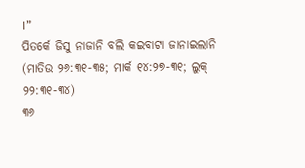।”
ପିତର୍କେ ଜିସୁ ନାଜାନି ବଲି କଇବାଟା ଜାନାଇଲାନି
(ମାତିଉ ୨୬:୩୧-୩୫; ମାର୍କ ୧୪:୨୭-୩୧; ଲୁକ୍ ୨୨:୩୧-୩୪)
୩୬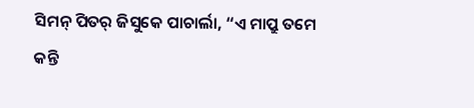ସିମନ୍ ପିତର୍ ଜିସୁକେ ପାଚାର୍ଲା, “ଏ ମାପ୍ରୁ ତମେ କନ୍ତି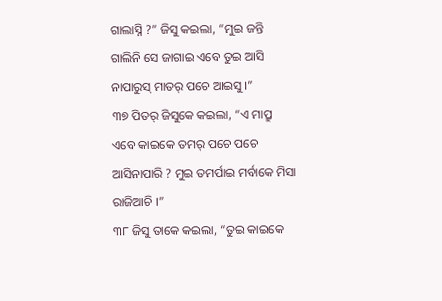ଗାଲାସ୍ନି ?” ଜିସୁ କଇଲା, “ମୁଇ ଜନ୍ତି ଗାଲିନି ସେ ଜାଗାଇ ଏବେ ତୁଇ ଆସି ନାପାରୁସ୍ ମାତର୍ ପଚେ ଆଇସୁ ।”
୩୭ ପିତର୍ ଜିସୁକେ କଇଲା, “ଏ ମାପ୍ରୁ ଏବେ କାଇକେ ତମର୍ ପଚେ ପଚେ ଆସିନାପାରି ? ମୁଇ ତମର୍ପାଇ ମର୍ବାକେ ମିସା ରାଜିଆଚି ।”
୩୮ ଜିସୁ ତାକେ କଇଲା, “ତୁଇ କାଇକେ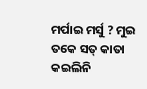ମର୍ପାଇ ମର୍ସୁ ? ମୁଇ ତକେ ସତ୍ କାତା କଇଲିନି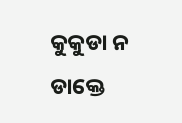କୁକୁଡା ନ ଡାକ୍ତେ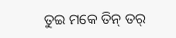ତୁଇ ମକେ ତିନ୍ ତର୍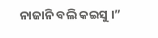ନାଜାନି ବଲି କଇସୁ ।”